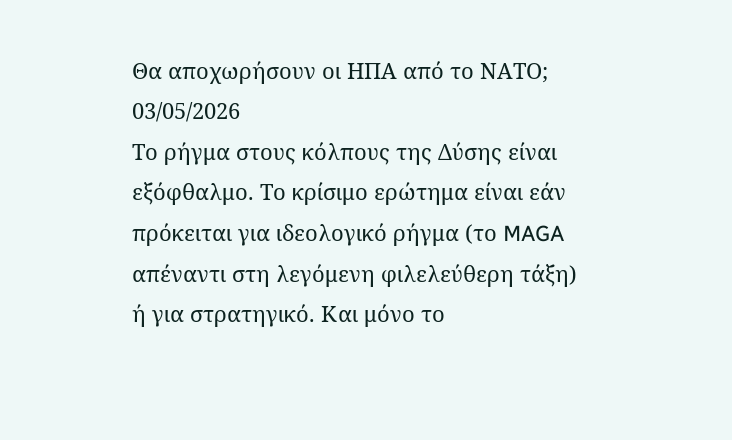Θα αποχωρήσουν οι ΗΠΑ από το ΝΑΤΟ;
03/05/2026
Το ρήγμα στους κόλπους της Δύσης είναι εξόφθαλμο. Το κρίσιμο ερώτημα είναι εάν πρόκειται για ιδεολογικό ρήγμα (το MAGA απέναντι στη λεγόμενη φιλελεύθερη τάξη) ή για στρατηγικό. Και μόνο το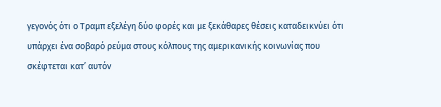γεγονός ότι ο Τραμπ εξελέγη δύο φορές και με ξεκάθαρες θέσεις καταδεικνύει ότι υπάρχει ένα σοβαρό ρεύμα στους κόλπους της αμερικανικής κοινωνίας που σκέφτεται κατ’ αυτόν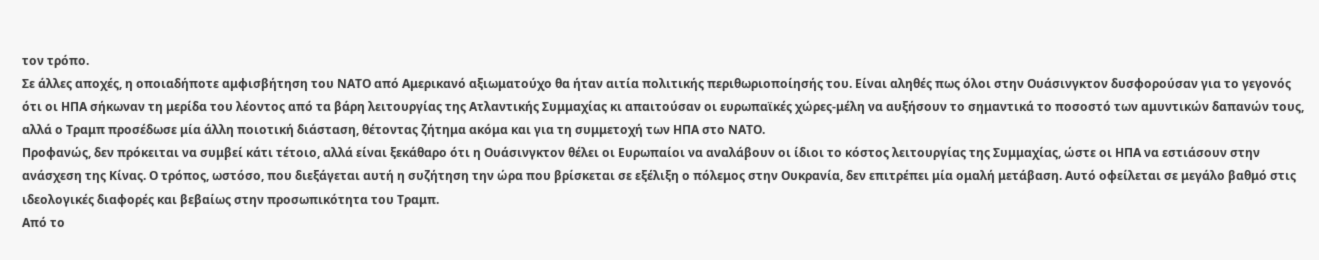τον τρόπο.
Σε άλλες αποχές, η οποιαδήποτε αμφισβήτηση του ΝΑΤΟ από Αμερικανό αξιωματούχο θα ήταν αιτία πολιτικής περιθωριοποίησής του. Είναι αληθές πως όλοι στην Ουάσινγκτον δυσφορούσαν για το γεγονός ότι οι ΗΠΑ σήκωναν τη μερίδα του λέοντος από τα βάρη λειτουργίας της Ατλαντικής Συμμαχίας κι απαιτούσαν οι ευρωπαϊκές χώρες-μέλη να αυξήσουν το σημαντικά το ποσοστό των αμυντικών δαπανών τους, αλλά ο Τραμπ προσέδωσε μία άλλη ποιοτική διάσταση, θέτοντας ζήτημα ακόμα και για τη συμμετοχή των ΗΠΑ στο ΝΑΤΟ.
Προφανώς, δεν πρόκειται να συμβεί κάτι τέτοιο, αλλά είναι ξεκάθαρο ότι η Ουάσινγκτον θέλει οι Ευρωπαίοι να αναλάβουν οι ίδιοι το κόστος λειτουργίας της Συμμαχίας, ώστε οι ΗΠΑ να εστιάσουν στην ανάσχεση της Κίνας. Ο τρόπος, ωστόσο, που διεξάγεται αυτή η συζήτηση την ώρα που βρίσκεται σε εξέλιξη ο πόλεμος στην Ουκρανία, δεν επιτρέπει μία ομαλή μετάβαση. Αυτό οφείλεται σε μεγάλο βαθμό στις ιδεολογικές διαφορές και βεβαίως στην προσωπικότητα του Τραμπ.
Από το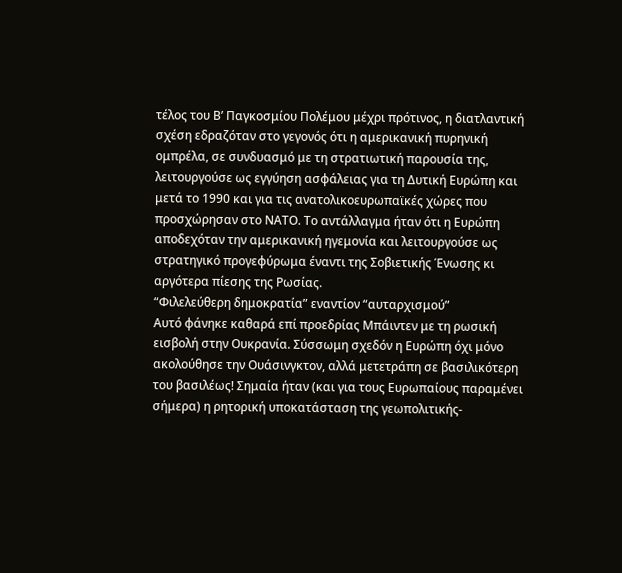τέλος του Β’ Παγκοσμίου Πολέμου μέχρι πρότινος, η διατλαντική σχέση εδραζόταν στο γεγονός ότι η αμερικανική πυρηνική ομπρέλα, σε συνδυασμό με τη στρατιωτική παρουσία της, λειτουργούσε ως εγγύηση ασφάλειας για τη Δυτική Ευρώπη και μετά το 1990 και για τις ανατολικοευρωπαϊκές χώρες που προσχώρησαν στο ΝΑΤΟ. Το αντάλλαγμα ήταν ότι η Ευρώπη αποδεχόταν την αμερικανική ηγεμονία και λειτουργούσε ως στρατηγικό προγεφύρωμα έναντι της Σοβιετικής Ένωσης κι αργότερα πίεσης της Ρωσίας.
“Φιλελεύθερη δημοκρατία” εναντίον “αυταρχισμού”
Αυτό φάνηκε καθαρά επί προεδρίας Μπάιντεν με τη ρωσική εισβολή στην Ουκρανία. Σύσσωμη σχεδόν η Ευρώπη όχι μόνο ακολούθησε την Ουάσινγκτον, αλλά μετετράπη σε βασιλικότερη του βασιλέως! Σημαία ήταν (και για τους Ευρωπαίους παραμένει σήμερα) η ρητορική υποκατάσταση της γεωπολιτικής-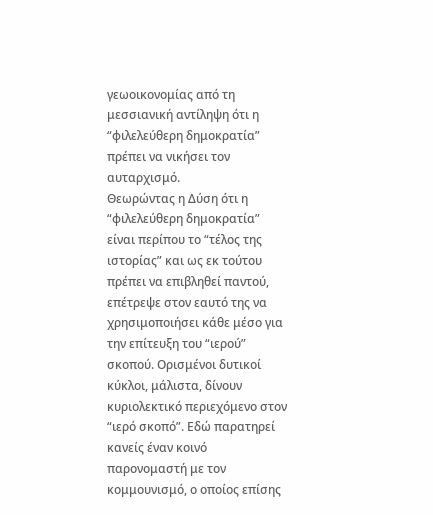γεωοικονομίας από τη μεσσιανική αντίληψη ότι η “φιλελεύθερη δημοκρατία” πρέπει να νικήσει τον αυταρχισμό.
Θεωρώντας η Δύση ότι η “φιλελεύθερη δημοκρατία” είναι περίπου το “τέλος της ιστορίας” και ως εκ τούτου πρέπει να επιβληθεί παντού, επέτρεψε στον εαυτό της να χρησιμοποιήσει κάθε μέσο για την επίτευξη του “ιερού” σκοπού. Ορισμένοι δυτικοί κύκλοι, μάλιστα, δίνουν κυριολεκτικό περιεχόμενο στον “ιερό σκοπό”. Εδώ παρατηρεί κανείς έναν κοινό παρονομαστή με τον κομμουνισμό, ο οποίος επίσης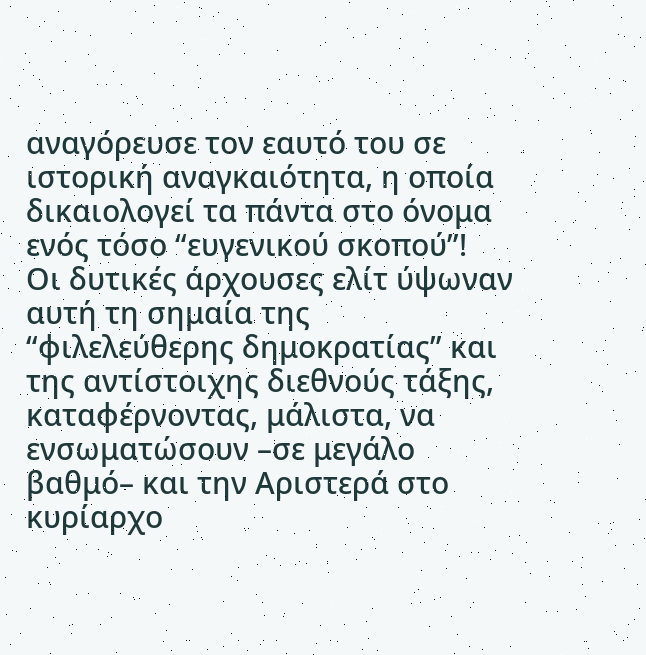αναγόρευσε τον εαυτό του σε ιστορική αναγκαιότητα, η οποία δικαιολογεί τα πάντα στο όνομα ενός τόσο “ευγενικού σκοπού”!
Οι δυτικές άρχουσες ελίτ ύψωναν αυτή τη σημαία της “φιλελεύθερης δημοκρατίας” και της αντίστοιχης διεθνούς τάξης, καταφέρνοντας, μάλιστα, να ενσωματώσουν –σε μεγάλο βαθμό– και την Αριστερά στο κυρίαρχο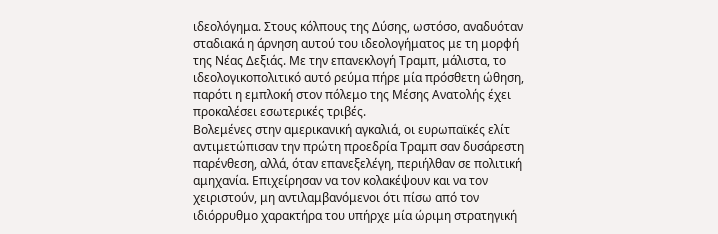ιδεολόγημα. Στους κόλπους της Δύσης, ωστόσο, αναδυόταν σταδιακά η άρνηση αυτού του ιδεολογήματος με τη μορφή της Νέας Δεξιάς. Με την επανεκλογή Τραμπ, μάλιστα, το ιδεολογικοπολιτικό αυτό ρεύμα πήρε μία πρόσθετη ώθηση, παρότι η εμπλοκή στον πόλεμο της Μέσης Ανατολής έχει προκαλέσει εσωτερικές τριβές.
Βολεμένες στην αμερικανική αγκαλιά, οι ευρωπαϊκές ελίτ αντιμετώπισαν την πρώτη προεδρία Τραμπ σαν δυσάρεστη παρένθεση, αλλά, όταν επανεξελέγη, περιήλθαν σε πολιτική αμηχανία. Επιχείρησαν να τον κολακέψουν και να τον χειριστούν, μη αντιλαμβανόμενοι ότι πίσω από τον ιδιόρρυθμο χαρακτήρα του υπήρχε μία ώριμη στρατηγική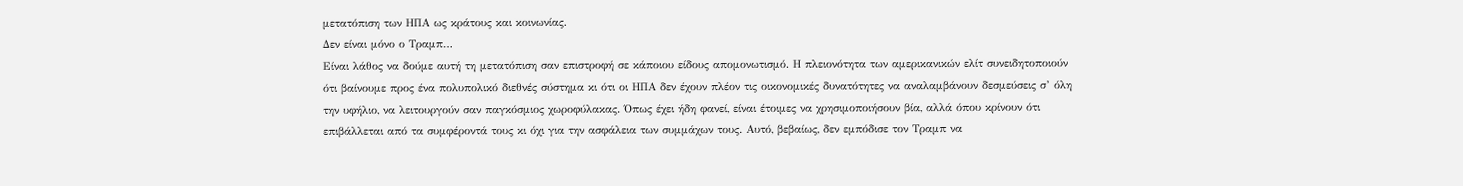μετατόπιση των ΗΠΑ ως κράτους και κοινωνίας.
Δεν είναι μόνο ο Τραμπ…
Είναι λάθος να δούμε αυτή τη μετατόπιση σαν επιστροφή σε κάποιου είδους απομονωτισμό. Η πλειονότητα των αμερικανικών ελίτ συνειδητοποιούν ότι βαίνουμε προς ένα πολυπολικό διεθνές σύστημα κι ότι οι ΗΠΑ δεν έχουν πλέον τις οικονομικές δυνατότητες να αναλαμβάνουν δεσμεύσεις σ’ όλη την υφήλιο, να λειτουργούν σαν παγκόσμιος χωροφύλακας. Όπως έχει ήδη φανεί, είναι έτοιμες να χρησιμοποιήσουν βία, αλλά όπου κρίνουν ότι επιβάλλεται από τα συμφέροντά τους κι όχι για την ασφάλεια των συμμάχων τους. Αυτό, βεβαίως, δεν εμπόδισε τον Τραμπ να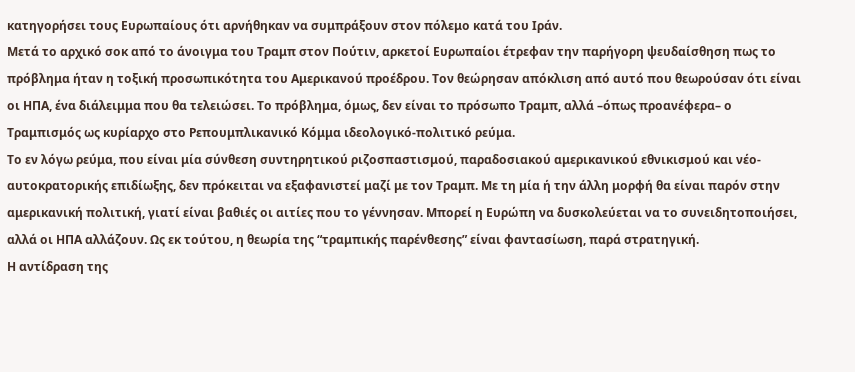κατηγορήσει τους Ευρωπαίους ότι αρνήθηκαν να συμπράξουν στον πόλεμο κατά του Ιράν.
Μετά το αρχικό σοκ από το άνοιγμα του Τραμπ στον Πούτιν, αρκετοί Ευρωπαίοι έτρεφαν την παρήγορη ψευδαίσθηση πως το πρόβλημα ήταν η τοξική προσωπικότητα του Αμερικανού προέδρου. Τον θεώρησαν απόκλιση από αυτό που θεωρούσαν ότι είναι οι ΗΠΑ, ένα διάλειμμα που θα τελειώσει. Το πρόβλημα, όμως, δεν είναι το πρόσωπο Τραμπ, αλλά –όπως προανέφερα– ο Τραμπισμός ως κυρίαρχο στο Ρεπουμπλικανικό Κόμμα ιδεολογικό-πολιτικό ρεύμα.
Το εν λόγω ρεύμα, που είναι μία σύνθεση συντηρητικού ριζοσπαστισμού, παραδοσιακού αμερικανικού εθνικισμού και νέο-αυτοκρατορικής επιδίωξης, δεν πρόκειται να εξαφανιστεί μαζί με τον Τραμπ. Με τη μία ή την άλλη μορφή θα είναι παρόν στην αμερικανική πολιτική, γιατί είναι βαθιές οι αιτίες που το γέννησαν. Μπορεί η Ευρώπη να δυσκολεύεται να το συνειδητοποιήσει, αλλά οι ΗΠΑ αλλάζουν. Ως εκ τούτου, η θεωρία της “τραμπικής παρένθεσης” είναι φαντασίωση, παρά στρατηγική.
Η αντίδραση της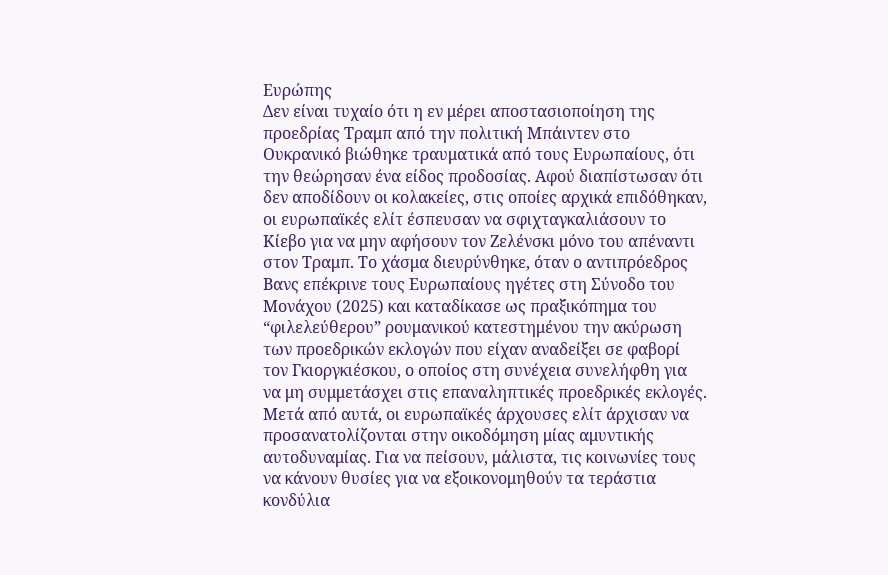Ευρώπης
Δεν είναι τυχαίο ότι η εν μέρει αποστασιοποίηση της προεδρίας Τραμπ από την πολιτική Μπάιντεν στο Ουκρανικό βιώθηκε τραυματικά από τους Ευρωπαίους, ότι την θεώρησαν ένα είδος προδοσίας. Αφού διαπίστωσαν ότι δεν αποδίδουν οι κολακείες, στις οποίες αρχικά επιδόθηκαν, οι ευρωπαϊκές ελίτ έσπευσαν να σφιχταγκαλιάσουν το Κίεβο για να μην αφήσουν τον Ζελένσκι μόνο του απέναντι στον Τραμπ. Το χάσμα διευρύνθηκε, όταν ο αντιπρόεδρος Βανς επέκρινε τους Ευρωπαίους ηγέτες στη Σύνοδο του Μονάχου (2025) και καταδίκασε ως πραξικόπημα του “φιλελεύθερου” ρουμανικού κατεστημένου την ακύρωση των προεδρικών εκλογών που είχαν αναδείξει σε φαβορί τον Γκιοργκιέσκου, ο οποίος στη συνέχεια συνελήφθη για να μη συμμετάσχει στις επαναληπτικές προεδρικές εκλογές.
Μετά από αυτά, οι ευρωπαϊκές άρχουσες ελίτ άρχισαν να προσανατολίζονται στην οικοδόμηση μίας αμυντικής αυτοδυναμίας. Για να πείσουν, μάλιστα, τις κοινωνίες τους να κάνουν θυσίες για να εξοικονομηθούν τα τεράστια κονδύλια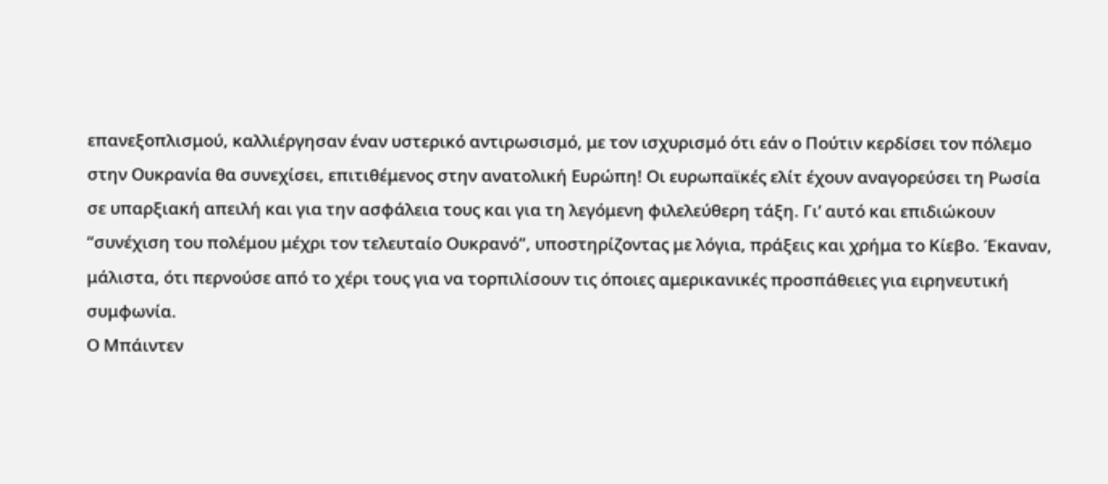επανεξοπλισμού, καλλιέργησαν έναν υστερικό αντιρωσισμό, με τον ισχυρισμό ότι εάν ο Πούτιν κερδίσει τον πόλεμο στην Ουκρανία θα συνεχίσει, επιτιθέμενος στην ανατολική Ευρώπη! Οι ευρωπαϊκές ελίτ έχουν αναγορεύσει τη Ρωσία σε υπαρξιακή απειλή και για την ασφάλεια τους και για τη λεγόμενη φιλελεύθερη τάξη. Γι’ αυτό και επιδιώκουν “συνέχιση του πολέμου μέχρι τον τελευταίο Ουκρανό”, υποστηρίζοντας με λόγια, πράξεις και χρήμα το Κίεβο. Έκαναν, μάλιστα, ότι περνούσε από το χέρι τους για να τορπιλίσουν τις όποιες αμερικανικές προσπάθειες για ειρηνευτική συμφωνία.
Ο Μπάιντεν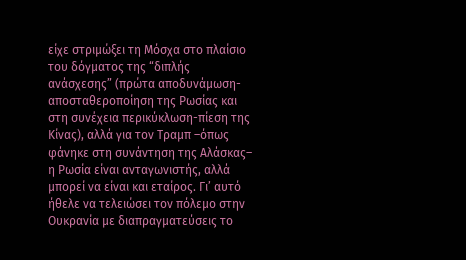είχε στριμώξει τη Μόσχα στο πλαίσιο του δόγματος της “διπλής ανάσχεσης” (πρώτα αποδυνάμωση-αποσταθεροποίηση της Ρωσίας και στη συνέχεια περικύκλωση-πίεση της Κίνας), αλλά για τον Τραμπ –όπως φάνηκε στη συνάντηση της Αλάσκας– η Ρωσία είναι ανταγωνιστής, αλλά μπορεί να είναι και εταίρος. Γι’ αυτό ήθελε να τελειώσει τον πόλεμο στην Ουκρανία με διαπραγματεύσεις το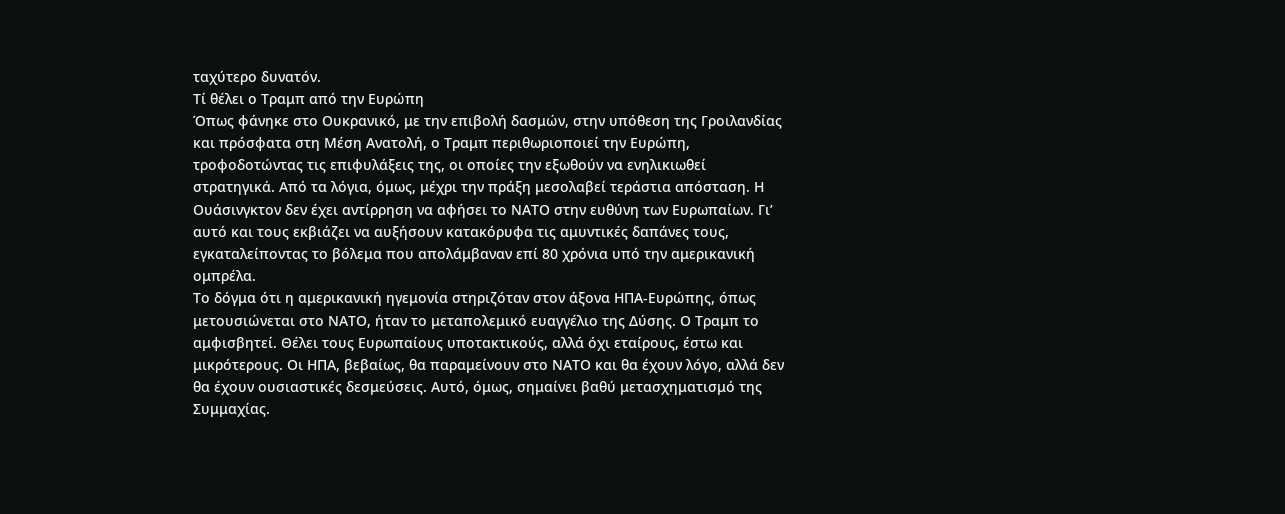ταχύτερο δυνατόν.
Τί θέλει ο Τραμπ από την Ευρώπη
Όπως φάνηκε στο Ουκρανικό, με την επιβολή δασμών, στην υπόθεση της Γροιλανδίας και πρόσφατα στη Μέση Ανατολή, ο Τραμπ περιθωριοποιεί την Ευρώπη, τροφοδοτώντας τις επιφυλάξεις της, οι οποίες την εξωθούν να ενηλικιωθεί στρατηγικά. Από τα λόγια, όμως, μέχρι την πράξη μεσολαβεί τεράστια απόσταση. Η Ουάσινγκτον δεν έχει αντίρρηση να αφήσει το ΝΑΤΟ στην ευθύνη των Ευρωπαίων. Γι’ αυτό και τους εκβιάζει να αυξήσουν κατακόρυφα τις αμυντικές δαπάνες τους, εγκαταλείποντας το βόλεμα που απολάμβαναν επί 80 χρόνια υπό την αμερικανική ομπρέλα.
Το δόγμα ότι η αμερικανική ηγεμονία στηριζόταν στον άξονα ΗΠΑ-Ευρώπης, όπως μετουσιώνεται στο ΝΑΤΟ, ήταν το μεταπολεμικό ευαγγέλιο της Δύσης. Ο Τραμπ το αμφισβητεί. Θέλει τους Ευρωπαίους υποτακτικούς, αλλά όχι εταίρους, έστω και μικρότερους. Οι ΗΠΑ, βεβαίως, θα παραμείνουν στο ΝΑΤΟ και θα έχουν λόγο, αλλά δεν θα έχουν ουσιαστικές δεσμεύσεις. Αυτό, όμως, σημαίνει βαθύ μετασχηματισμό της Συμμαχίας.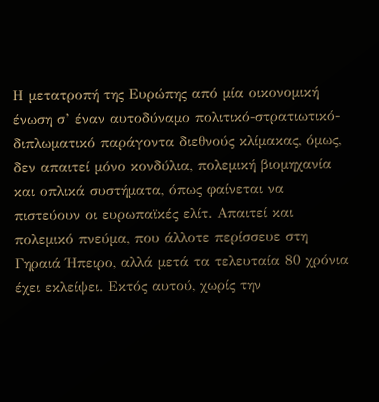Η μετατροπή της Ευρώπης από μία οικονομική ένωση σ’ έναν αυτοδύναμο πολιτικό-στρατιωτικό-διπλωματικό παράγοντα διεθνούς κλίμακας, όμως, δεν απαιτεί μόνο κονδύλια, πολεμική βιομηχανία και οπλικά συστήματα, όπως φαίνεται να πιστεύουν οι ευρωπαϊκές ελίτ. Απαιτεί και πολεμικό πνεύμα, που άλλοτε περίσσευε στη Γηραιά Ήπειρο, αλλά μετά τα τελευταία 80 χρόνια έχει εκλείψει. Εκτός αυτού, χωρίς την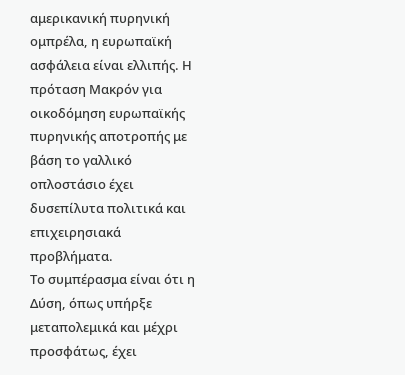αμερικανική πυρηνική ομπρέλα, η ευρωπαϊκή ασφάλεια είναι ελλιπής. Η πρόταση Μακρόν για οικοδόμηση ευρωπαϊκής πυρηνικής αποτροπής με βάση το γαλλικό οπλοστάσιο έχει δυσεπίλυτα πολιτικά και επιχειρησιακά προβλήματα.
Το συμπέρασμα είναι ότι η Δύση, όπως υπήρξε μεταπολεμικά και μέχρι προσφάτως, έχει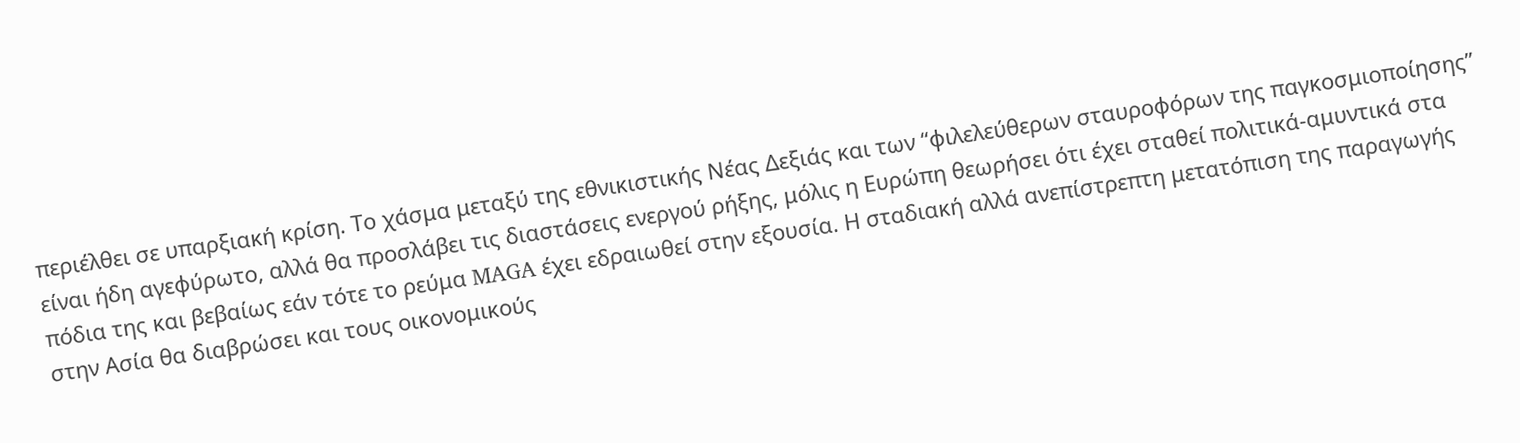περιέλθει σε υπαρξιακή κρίση. Το χάσμα μεταξύ της εθνικιστικής Νέας Δεξιάς και των “φιλελεύθερων σταυροφόρων της παγκοσμιοποίησης” είναι ήδη αγεφύρωτο, αλλά θα προσλάβει τις διαστάσεις ενεργού ρήξης, μόλις η Ευρώπη θεωρήσει ότι έχει σταθεί πολιτικά-αμυντικά στα πόδια της και βεβαίως εάν τότε το ρεύμα MAGA έχει εδραιωθεί στην εξουσία. Η σταδιακή αλλά ανεπίστρεπτη μετατόπιση της παραγωγής στην Ασία θα διαβρώσει και τους οικονομικούς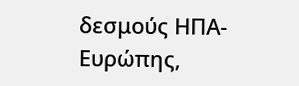δεσμούς ΗΠΑ-Ευρώπης,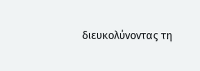διευκολύνοντας τη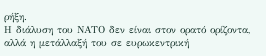ρήξη.
Η διάλυση του ΝΑΤΟ δεν είναι στον ορατό ορίζοντα, αλλά η μετάλλαξή του σε ευρωκεντρική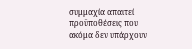συμμαχία απαιτεί προϋποθέσεις που ακόμα δεν υπάρχουν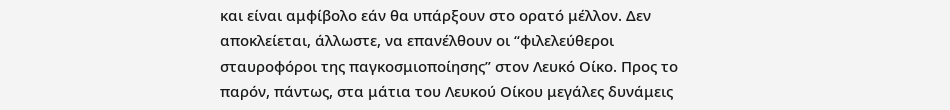και είναι αμφίβολο εάν θα υπάρξουν στο ορατό μέλλον. Δεν αποκλείεται, άλλωστε, να επανέλθουν οι “φιλελεύθεροι σταυροφόροι της παγκοσμιοποίησης” στον Λευκό Οίκο. Προς το παρόν, πάντως, στα μάτια του Λευκού Οίκου μεγάλες δυνάμεις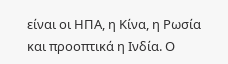είναι οι ΗΠΑ, η Κίνα, η Ρωσία και προοπτικά η Ινδία. Ο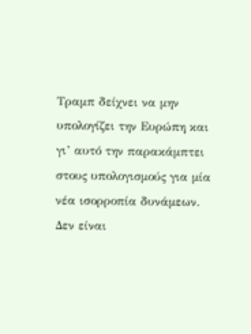Τραμπ δείχνει να μην υπολογίζει την Ευρώπη και γι’ αυτό την παρακάμπτει στους υπολογισμούς για μία νέα ισορροπία δυνάμεων.
Δεν είναι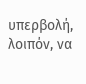υπερβολή, λοιπόν, να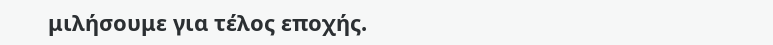μιλήσουμε για τέλος εποχής.